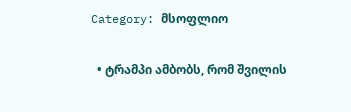Category: მსოფლიო

  • ტრამპი ამბობს, რომ შვილის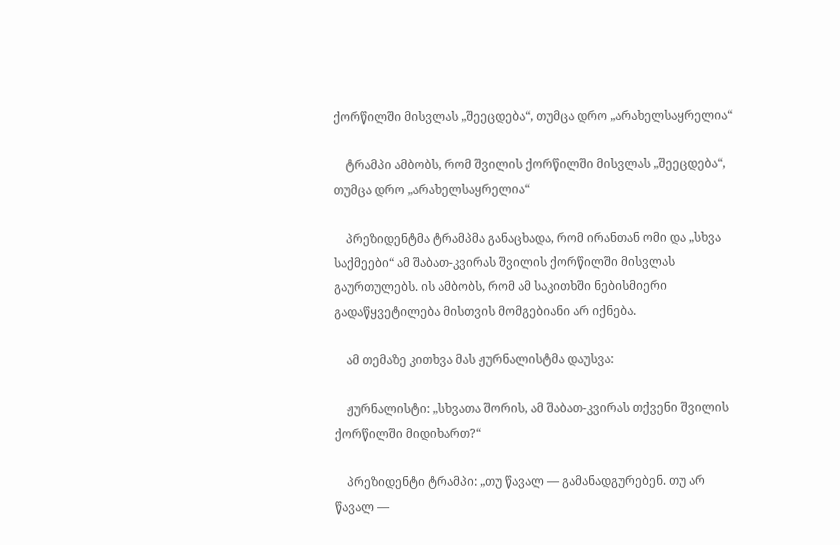ქორწილში მისვლას „შეეცდება“, თუმცა დრო „არახელსაყრელია“

    ტრამპი ამბობს, რომ შვილის ქორწილში მისვლას „შეეცდება“, თუმცა დრო „არახელსაყრელია“

    პრეზიდენტმა ტრამპმა განაცხადა, რომ ირანთან ომი და „სხვა საქმეები“ ამ შაბათ-კვირას შვილის ქორწილში მისვლას გაურთულებს. ის ამბობს, რომ ამ საკითხში ნებისმიერი გადაწყვეტილება მისთვის მომგებიანი არ იქნება.

    ამ თემაზე კითხვა მას ჟურნალისტმა დაუსვა:

    ჟურნალისტი: „სხვათა შორის, ამ შაბათ-კვირას თქვენი შვილის ქორწილში მიდიხართ?“

    პრეზიდენტი ტრამპი: „თუ წავალ — გამანადგურებენ. თუ არ წავალ —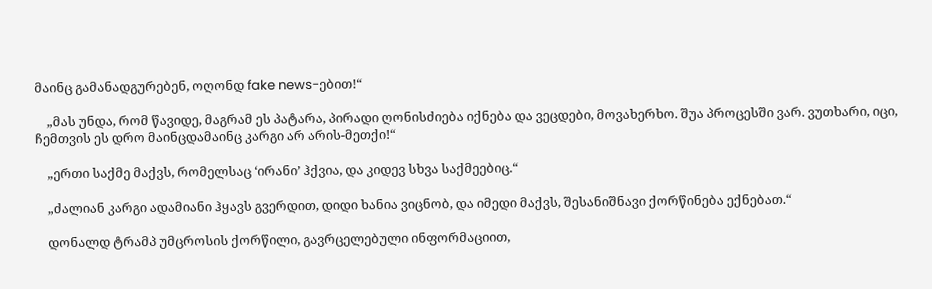მაინც გამანადგურებენ, ოღონდ fake news-ებით!“

    „მას უნდა, რომ წავიდე, მაგრამ ეს პატარა, პირადი ღონისძიება იქნება და ვეცდები, მოვახერხო. შუა პროცესში ვარ. ვუთხარი, იცი, ჩემთვის ეს დრო მაინცდამაინც კარგი არ არის-მეთქი!“

    „ერთი საქმე მაქვს, რომელსაც ‘ირანი’ ჰქვია, და კიდევ სხვა საქმეებიც.“

    „ძალიან კარგი ადამიანი ჰყავს გვერდით, დიდი ხანია ვიცნობ, და იმედი მაქვს, შესანიშნავი ქორწინება ექნებათ.“

    დონალდ ტრამპ უმცროსის ქორწილი, გავრცელებული ინფორმაციით,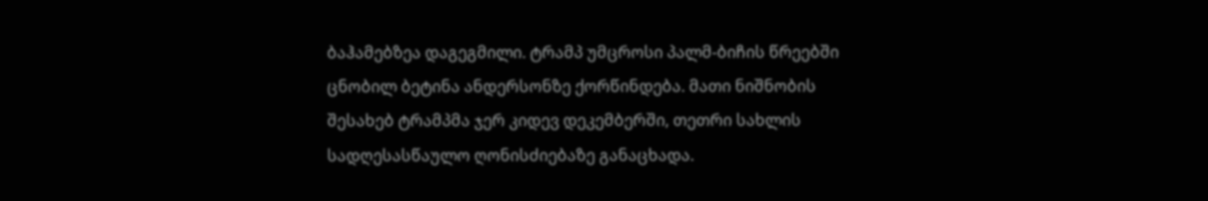ბაჰამებზეა დაგეგმილი. ტრამპ უმცროსი პალმ-ბიჩის წრეებში ცნობილ ბეტინა ანდერსონზე ქორწინდება. მათი ნიშნობის შესახებ ტრამპმა ჯერ კიდევ დეკემბერში, თეთრი სახლის სადღესასწაულო ღონისძიებაზე განაცხადა.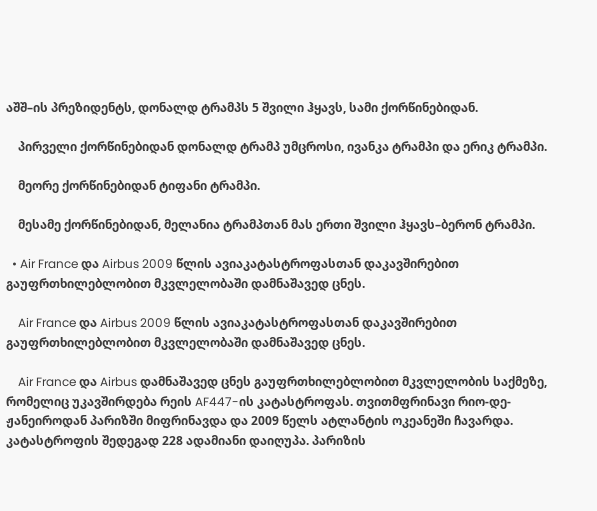აშშ–ის პრეზიდენტს, დონალდ ტრამპს 5 შვილი ჰყავს, სამი ქორწინებიდან.

    პირველი ქორწინებიდან დონალდ ტრამპ უმცროსი, ივანკა ტრამპი და ერიკ ტრამპი.

    მეორე ქორწინებიდან ტიფანი ტრამპი.

    მესამე ქორწინებიდან, მელანია ტრამპთან მას ერთი შვილი ჰყავს–ბერონ ტრამპი.

  • Air France და Airbus 2009 წლის ავიაკატასტროფასთან დაკავშირებით გაუფრთხილებლობით მკვლელობაში დამნაშავედ ცნეს.

    Air France და Airbus 2009 წლის ავიაკატასტროფასთან დაკავშირებით გაუფრთხილებლობით მკვლელობაში დამნაშავედ ცნეს.

    Air France და Airbus დამნაშავედ ცნეს გაუფრთხილებლობით მკვლელობის საქმეზე, რომელიც უკავშირდება რეის AF447-ის კატასტროფას. თვითმფრინავი რიო-დე-ჟანეიროდან პარიზში მიფრინავდა და 2009 წელს ატლანტის ოკეანეში ჩავარდა. კატასტროფის შედეგად 228 ადამიანი დაიღუპა. პარიზის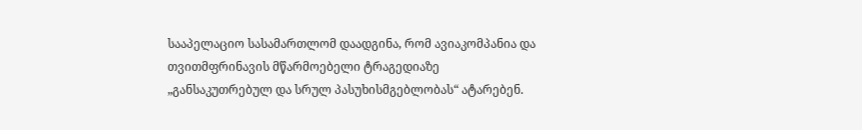სააპელაციო სასამართლომ დაადგინა, რომ ავიაკომპანია და თვითმფრინავის მწარმოებელი ტრაგედიაზე „განსაკუთრებულ და სრულ პასუხისმგებლობას“ ატარებენ.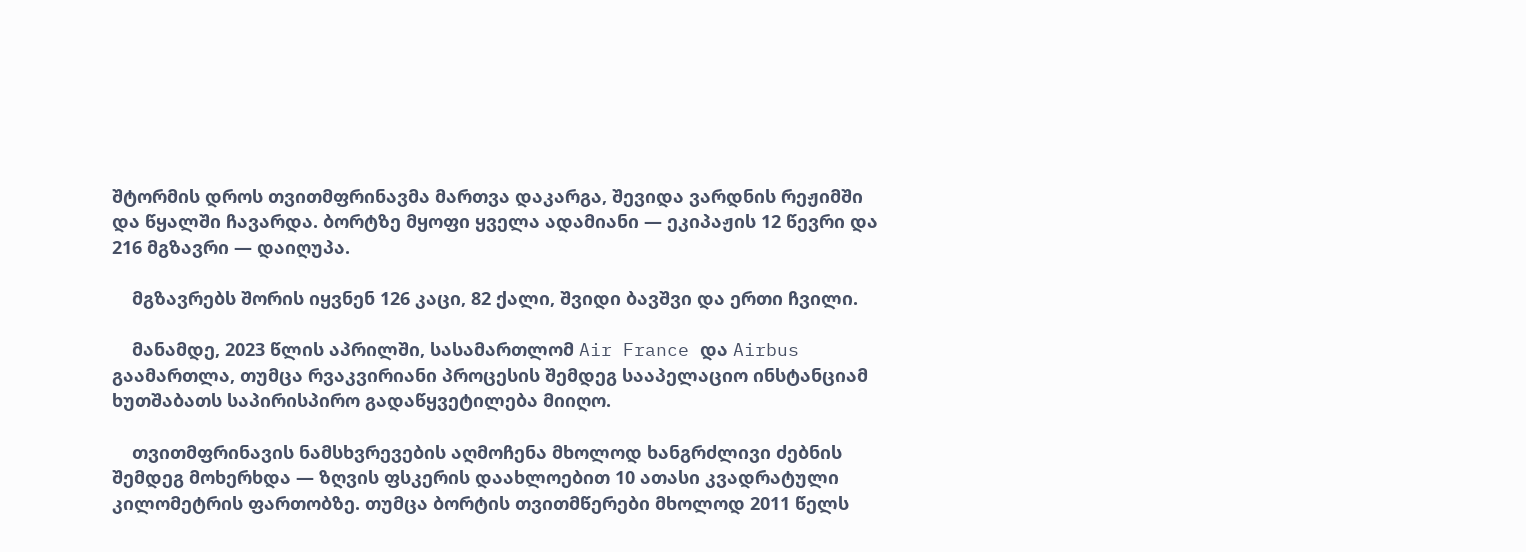შტორმის დროს თვითმფრინავმა მართვა დაკარგა, შევიდა ვარდნის რეჟიმში და წყალში ჩავარდა. ბორტზე მყოფი ყველა ადამიანი — ეკიპაჟის 12 წევრი და 216 მგზავრი — დაიღუპა.

    მგზავრებს შორის იყვნენ 126 კაცი, 82 ქალი, შვიდი ბავშვი და ერთი ჩვილი.

    მანამდე, 2023 წლის აპრილში, სასამართლომ Air France და Airbus გაამართლა, თუმცა რვაკვირიანი პროცესის შემდეგ სააპელაციო ინსტანციამ ხუთშაბათს საპირისპირო გადაწყვეტილება მიიღო.

    თვითმფრინავის ნამსხვრევების აღმოჩენა მხოლოდ ხანგრძლივი ძებნის შემდეგ მოხერხდა — ზღვის ფსკერის დაახლოებით 10 ათასი კვადრატული კილომეტრის ფართობზე. თუმცა ბორტის თვითმწერები მხოლოდ 2011 წელს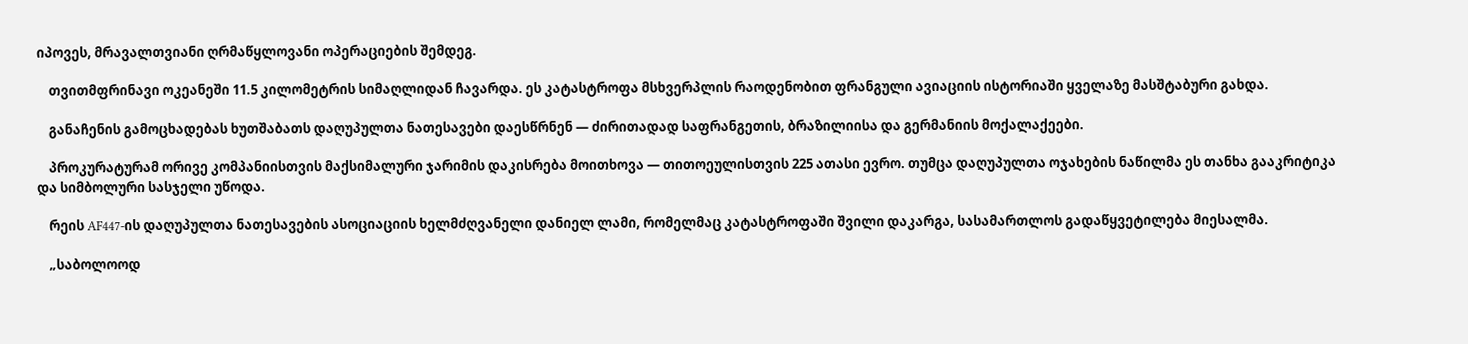იპოვეს, მრავალთვიანი ღრმაწყლოვანი ოპერაციების შემდეგ.

    თვითმფრინავი ოკეანეში 11.5 კილომეტრის სიმაღლიდან ჩავარდა. ეს კატასტროფა მსხვერპლის რაოდენობით ფრანგული ავიაციის ისტორიაში ყველაზე მასშტაბური გახდა.

    განაჩენის გამოცხადებას ხუთშაბათს დაღუპულთა ნათესავები დაესწრნენ — ძირითადად საფრანგეთის, ბრაზილიისა და გერმანიის მოქალაქეები.

    პროკურატურამ ორივე კომპანიისთვის მაქსიმალური ჯარიმის დაკისრება მოითხოვა — თითოეულისთვის 225 ათასი ევრო. თუმცა დაღუპულთა ოჯახების ნაწილმა ეს თანხა გააკრიტიკა და სიმბოლური სასჯელი უწოდა.

    რეის AF447-ის დაღუპულთა ნათესავების ასოციაციის ხელმძღვანელი დანიელ ლამი, რომელმაც კატასტროფაში შვილი დაკარგა, სასამართლოს გადაწყვეტილება მიესალმა.

    „საბოლოოდ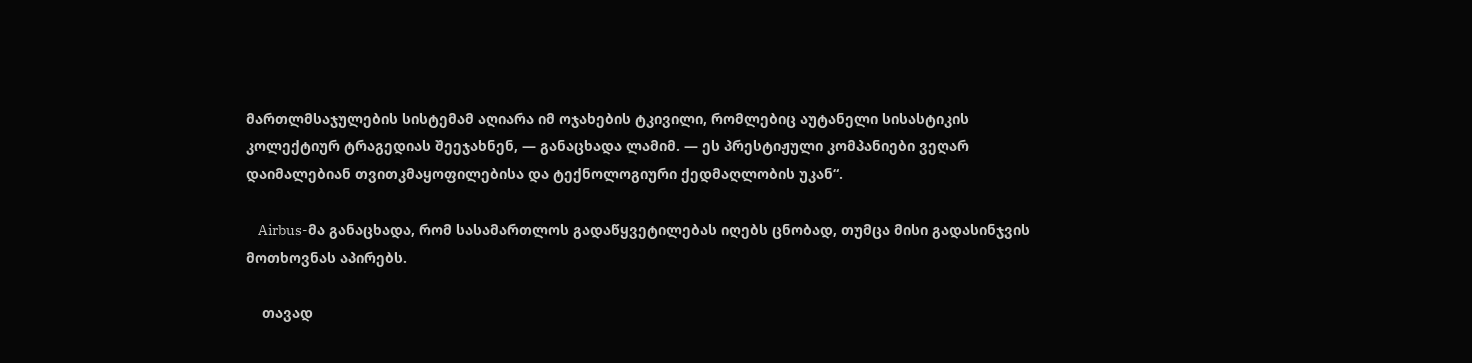მართლმსაჯულების სისტემამ აღიარა იმ ოჯახების ტკივილი, რომლებიც აუტანელი სისასტიკის კოლექტიურ ტრაგედიას შეეჯახნენ, — განაცხადა ლამიმ. — ეს პრესტიჟული კომპანიები ვეღარ დაიმალებიან თვითკმაყოფილებისა და ტექნოლოგიური ქედმაღლობის უკან“.

    Airbus-მა განაცხადა, რომ სასამართლოს გადაწყვეტილებას იღებს ცნობად, თუმცა მისი გადასინჯვის მოთხოვნას აპირებს.

    თავად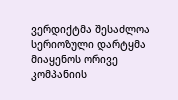ვერდიქტმა შესაძლოა სერიოზული დარტყმა მიაყენოს ორივე კომპანიის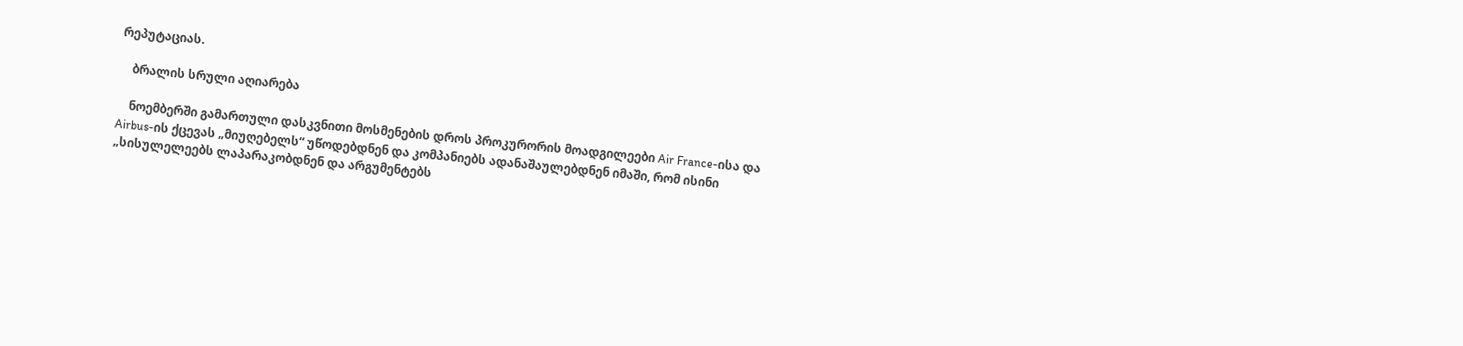რეპუტაციას.

    ბრალის სრული აღიარება

    ნოემბერში გამართული დასკვნითი მოსმენების დროს პროკურორის მოადგილეები Air France-ისა და Airbus-ის ქცევას „მიუღებელს“ უწოდებდნენ და კომპანიებს ადანაშაულებდნენ იმაში, რომ ისინი „სისულელეებს ლაპარაკობდნენ და არგუმენტებს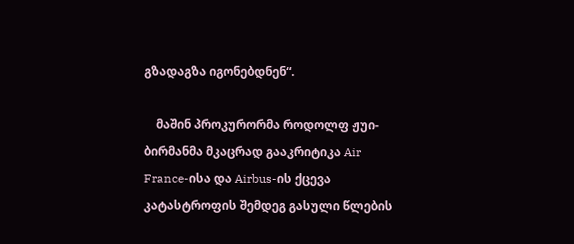გზადაგზა იგონებდნენ“.

    მაშინ პროკურორმა როდოლფ ჟუი-ბირმანმა მკაცრად გააკრიტიკა Air France-ისა და Airbus-ის ქცევა კატასტროფის შემდეგ გასული წლების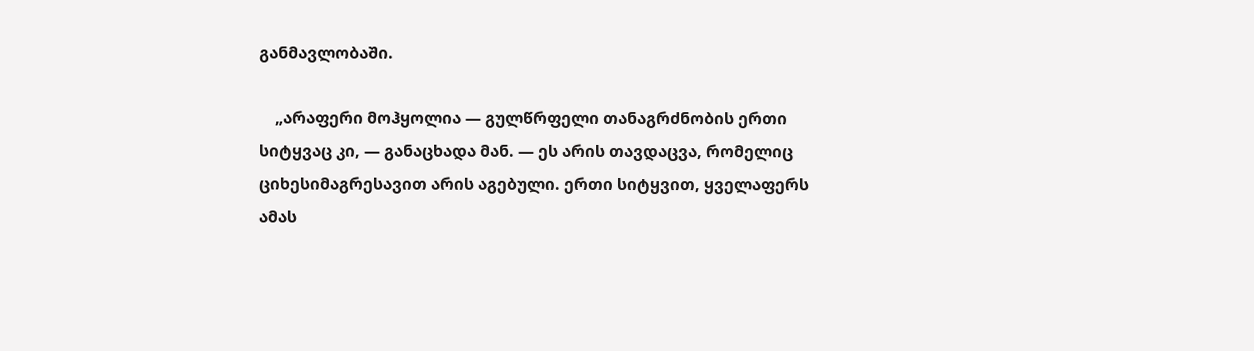განმავლობაში.

    „არაფერი მოჰყოლია — გულწრფელი თანაგრძნობის ერთი სიტყვაც კი, — განაცხადა მან. — ეს არის თავდაცვა, რომელიც ციხესიმაგრესავით არის აგებული. ერთი სიტყვით, ყველაფერს ამას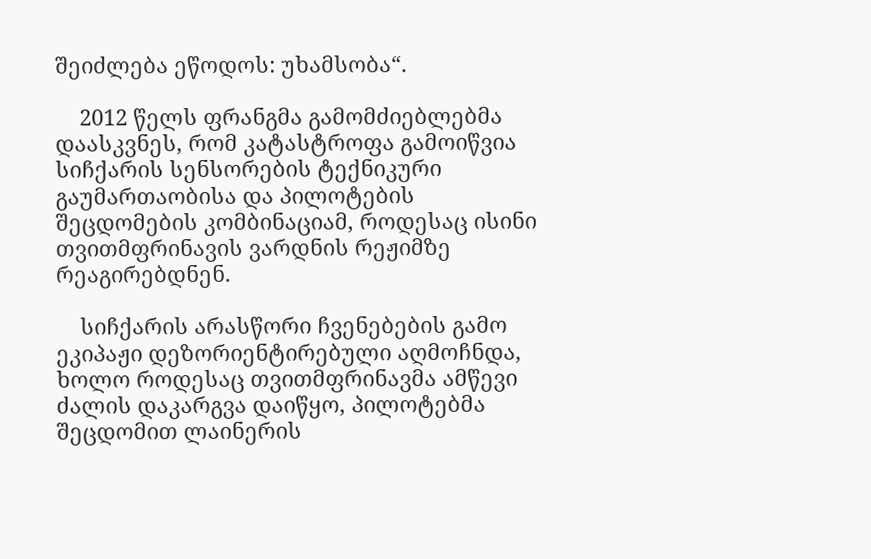შეიძლება ეწოდოს: უხამსობა“.

    2012 წელს ფრანგმა გამომძიებლებმა დაასკვნეს, რომ კატასტროფა გამოიწვია სიჩქარის სენსორების ტექნიკური გაუმართაობისა და პილოტების შეცდომების კომბინაციამ, როდესაც ისინი თვითმფრინავის ვარდნის რეჟიმზე რეაგირებდნენ.

    სიჩქარის არასწორი ჩვენებების გამო ეკიპაჟი დეზორიენტირებული აღმოჩნდა, ხოლო როდესაც თვითმფრინავმა ამწევი ძალის დაკარგვა დაიწყო, პილოტებმა შეცდომით ლაინერის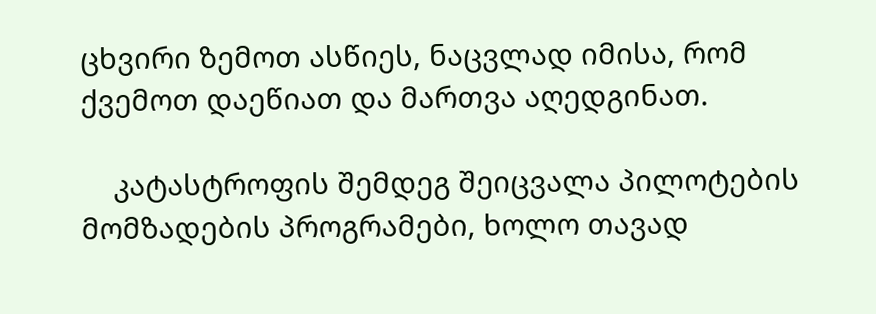ცხვირი ზემოთ ასწიეს, ნაცვლად იმისა, რომ ქვემოთ დაეწიათ და მართვა აღედგინათ.

    კატასტროფის შემდეგ შეიცვალა პილოტების მომზადების პროგრამები, ხოლო თავად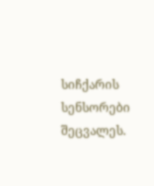სიჩქარის სენსორები შეცვალეს.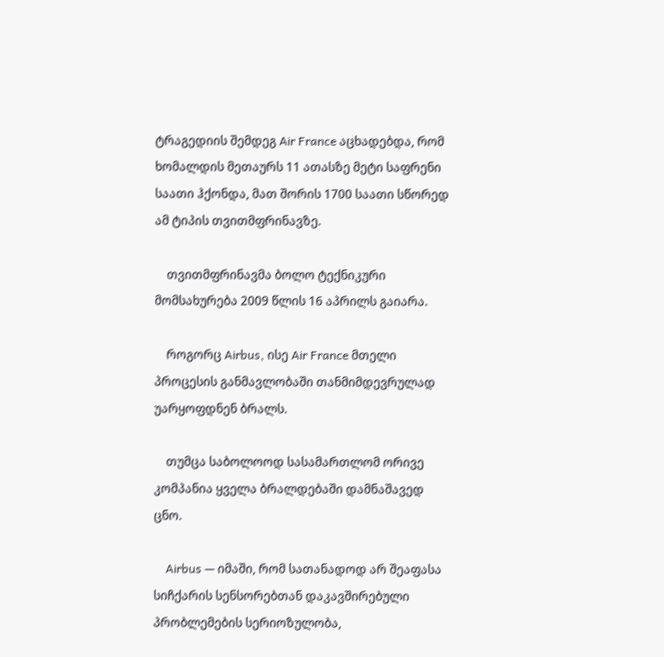ტრაგედიის შემდეგ Air France აცხადებდა, რომ ხომალდის მეთაურს 11 ათასზე მეტი საფრენი საათი ჰქონდა, მათ შორის 1700 საათი სწორედ ამ ტიპის თვითმფრინავზე.

    თვითმფრინავმა ბოლო ტექნიკური მომსახურება 2009 წლის 16 აპრილს გაიარა.

    როგორც Airbus, ისე Air France მთელი პროცესის განმავლობაში თანმიმდევრულად უარყოფდნენ ბრალს.

    თუმცა საბოლოოდ სასამართლომ ორივე კომპანია ყველა ბრალდებაში დამნაშავედ ცნო.

    Airbus — იმაში, რომ სათანადოდ არ შეაფასა სიჩქარის სენსორებთან დაკავშირებული პრობლემების სერიოზულობა,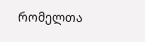რომელთა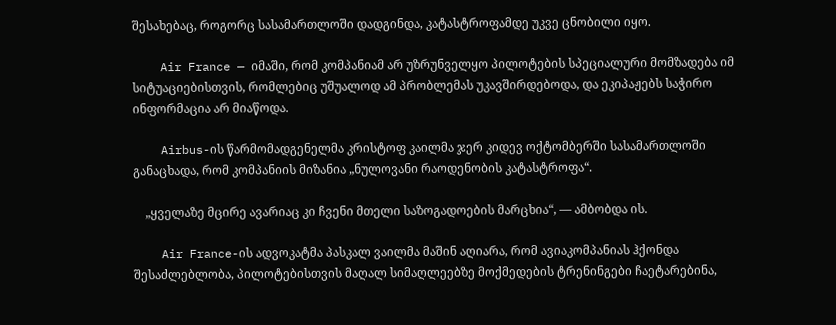შესახებაც, როგორც სასამართლოში დადგინდა, კატასტროფამდე უკვე ცნობილი იყო.

    Air France — იმაში, რომ კომპანიამ არ უზრუნველყო პილოტების სპეციალური მომზადება იმ სიტუაციებისთვის, რომლებიც უშუალოდ ამ პრობლემას უკავშირდებოდა, და ეკიპაჟებს საჭირო ინფორმაცია არ მიაწოდა.

    Airbus-ის წარმომადგენელმა კრისტოფ კაილმა ჯერ კიდევ ოქტომბერში სასამართლოში განაცხადა, რომ კომპანიის მიზანია „ნულოვანი რაოდენობის კატასტროფა“.

    „ყველაზე მცირე ავარიაც კი ჩვენი მთელი საზოგადოების მარცხია“, — ამბობდა ის.

    Air France-ის ადვოკატმა პასკალ ვაილმა მაშინ აღიარა, რომ ავიაკომპანიას ჰქონდა შესაძლებლობა, პილოტებისთვის მაღალ სიმაღლეებზე მოქმედების ტრენინგები ჩაეტარებინა,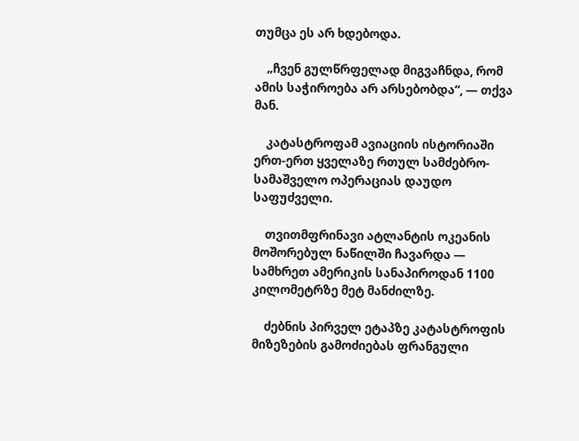თუმცა ეს არ ხდებოდა.

    „ჩვენ გულწრფელად მიგვაჩნდა, რომ ამის საჭიროება არ არსებობდა“, — თქვა მან.

    კატასტროფამ ავიაციის ისტორიაში ერთ-ერთ ყველაზე რთულ სამძებრო-სამაშველო ოპერაციას დაუდო საფუძველი.

    თვითმფრინავი ატლანტის ოკეანის მოშორებულ ნაწილში ჩავარდა — სამხრეთ ამერიკის სანაპიროდან 1100 კილომეტრზე მეტ მანძილზე.

    ძებნის პირველ ეტაპზე კატასტროფის მიზეზების გამოძიებას ფრანგული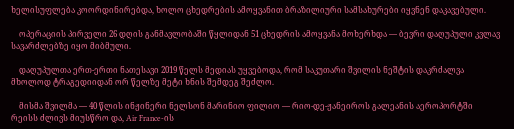ხელისუფლება კოორდინირებდა, ხოლო ცხედრების ამოყვანით ბრაზილიური სამსახურები იყვნენ დაკავებული.

    ოპერაციის პირველი 26 დღის განმავლობაში წყლიდან 51 ცხედრის ამოყვანა მოხერხდა — ბევრი დაღუპული კვლავ სავარძლებზე იყო მიბმული.

    დაღუპულთა ერთ-ერთი ნათესავი 2019 წელს მედიას უყვებოდა, რომ საკუთარი შვილის ნეშტის დაკრძალვა მხოლოდ ტრაგედიიდან ორ წელზე მეტი ხნის შემდეგ შეძლო.

    მისმა შვილმა — 40 წლის ინჟინერი ნელსონ მარინიო ფილიო — რიო-დე-ჟანეიროს გალეანის აეროპორტში რეისს ძლივს მიუსწრო და, Air France-ის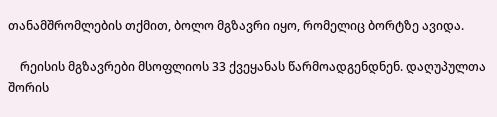თანამშრომლების თქმით, ბოლო მგზავრი იყო, რომელიც ბორტზე ავიდა.

    რეისის მგზავრები მსოფლიოს 33 ქვეყანას წარმოადგენდნენ. დაღუპულთა შორის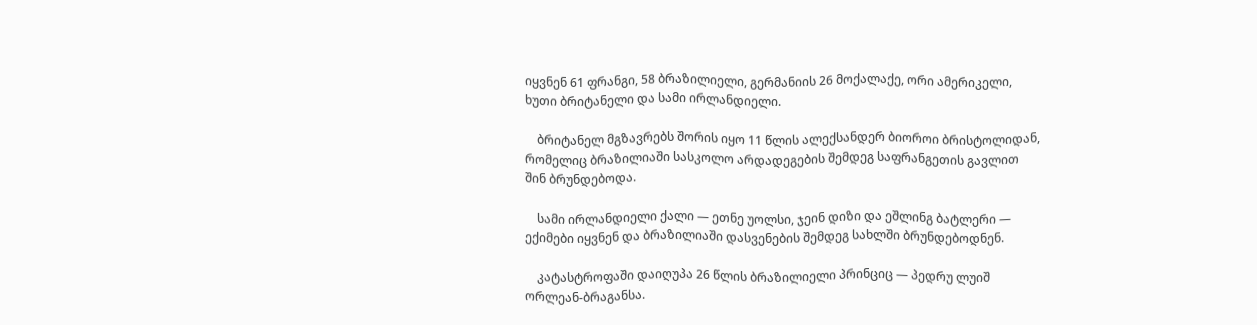იყვნენ 61 ფრანგი, 58 ბრაზილიელი, გერმანიის 26 მოქალაქე, ორი ამერიკელი, ხუთი ბრიტანელი და სამი ირლანდიელი.

    ბრიტანელ მგზავრებს შორის იყო 11 წლის ალექსანდერ ბიოროი ბრისტოლიდან, რომელიც ბრაზილიაში სასკოლო არდადეგების შემდეგ საფრანგეთის გავლით შინ ბრუნდებოდა.

    სამი ირლანდიელი ქალი — ეთნე უოლსი, ჯეინ დიზი და ეშლინგ ბატლერი — ექიმები იყვნენ და ბრაზილიაში დასვენების შემდეგ სახლში ბრუნდებოდნენ.

    კატასტროფაში დაიღუპა 26 წლის ბრაზილიელი პრინციც — პედრუ ლუიშ ორლეან-ბრაგანსა.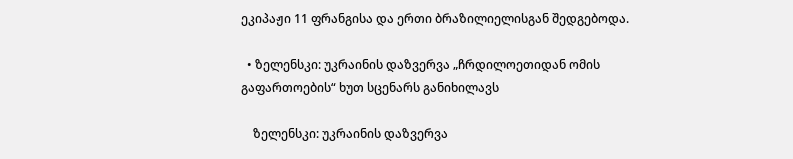ეკიპაჟი 11 ფრანგისა და ერთი ბრაზილიელისგან შედგებოდა.

  • ზელენსკი: უკრაინის დაზვერვა „ჩრდილოეთიდან ომის გაფართოების“ ხუთ სცენარს განიხილავს

    ზელენსკი: უკრაინის დაზვერვა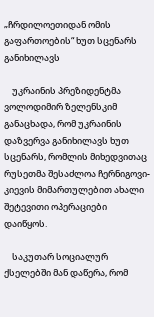„ჩრდილოეთიდან ომის გაფართოების“ ხუთ სცენარს განიხილავს

    უკრაინის პრეზიდენტმა ვოლოდიმირ ზელენსკიმ განაცხადა, რომ უკრაინის დაზვერვა განიხილავს ხუთ სცენარს, რომლის მიხედვითაც რუსეთმა შესაძლოა ჩერნიგოვი-კიევის მიმართულებით ახალი შეტევითი ოპერაციები დაიწყოს.

    საკუთარ სოციალურ ქსელებში მან დაწერა, რომ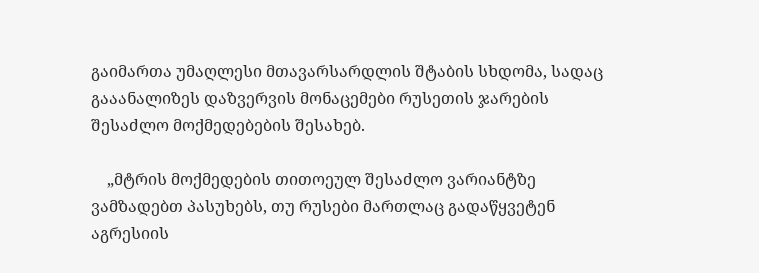გაიმართა უმაღლესი მთავარსარდლის შტაბის სხდომა, სადაც გააანალიზეს დაზვერვის მონაცემები რუსეთის ჯარების შესაძლო მოქმედებების შესახებ.

    „მტრის მოქმედების თითოეულ შესაძლო ვარიანტზე ვამზადებთ პასუხებს, თუ რუსები მართლაც გადაწყვეტენ აგრესიის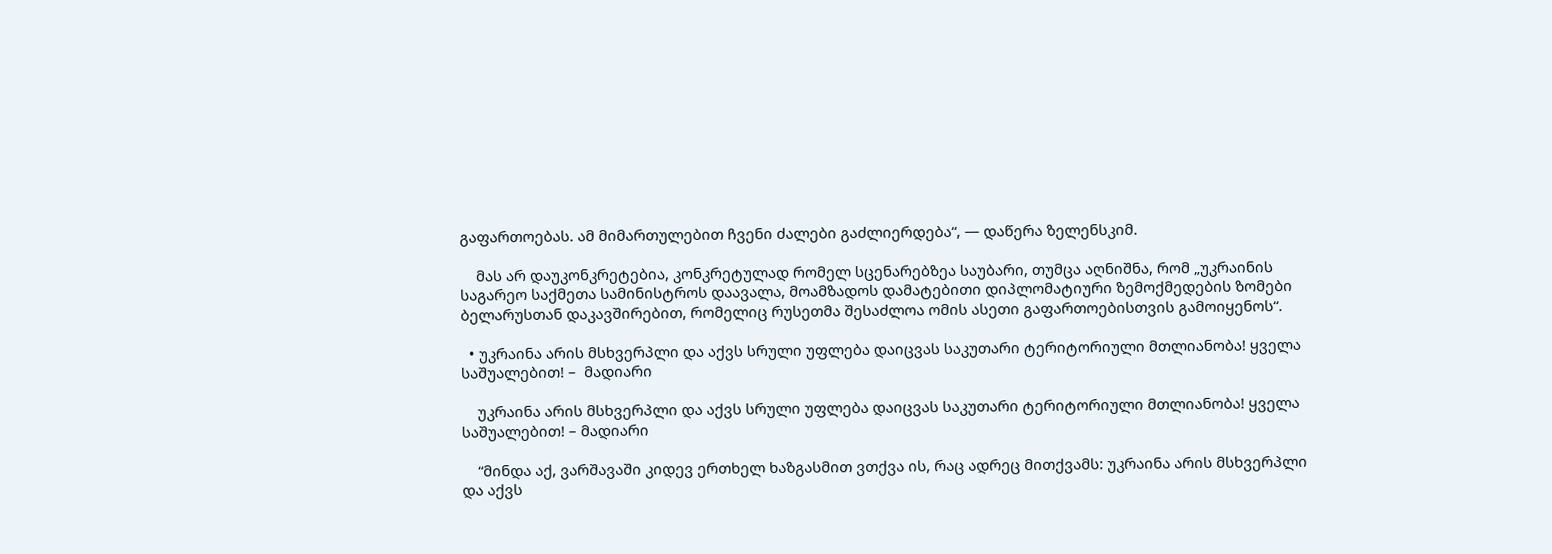გაფართოებას. ამ მიმართულებით ჩვენი ძალები გაძლიერდება“, — დაწერა ზელენსკიმ.

    მას არ დაუკონკრეტებია, კონკრეტულად რომელ სცენარებზეა საუბარი, თუმცა აღნიშნა, რომ „უკრაინის საგარეო საქმეთა სამინისტროს დაავალა, მოამზადოს დამატებითი დიპლომატიური ზემოქმედების ზომები ბელარუსთან დაკავშირებით, რომელიც რუსეთმა შესაძლოა ომის ასეთი გაფართოებისთვის გამოიყენოს“.

  • უკრაინა არის მსხვერპლი და აქვს სრული უფლება დაიცვას საკუთარი ტერიტორიული მთლიანობა! ყველა საშუალებით! –  მადიარი

    უკრაინა არის მსხვერპლი და აქვს სრული უფლება დაიცვას საკუთარი ტერიტორიული მთლიანობა! ყველა საშუალებით! – მადიარი

    “მინდა აქ, ვარშავაში კიდევ ერთხელ ხაზგასმით ვთქვა ის, რაც ადრეც მითქვამს: უკრაინა არის მსხვერპლი და აქვს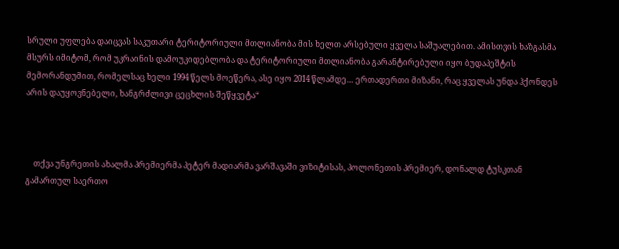სრული უფლება დაიცვას საკუთარი ტერიტორიული მთლიანობა მის ხელთ არსებული ყველა საშუალებით. ამისთვის ხაზგასმა მსურს იმიტომ, რომ უკრაინის დამოუკიდებლობა და ტერიტორიული მთლიანობა გარანტირებული იყო ბუდაპეშტის მემორანდუმით, რომელსაც ხელი 1994 წელს მოეწერა, ასე იყო 2014 წლამდე… ერთადერთი მიზანი, რაც ყველას უნდა ჰქონდეს არის დაუყოვნებელი, ხანგრძლივი ცეცხლის შეწყვეტა“



    თქვა უნგრეთის ახალმა პრემიერმა პეტერ მადიარმა ვარშავაში ვიზიტისას, პოლონეთის პრემიერ, დონალდ ტუსკთან გამართულ საერთო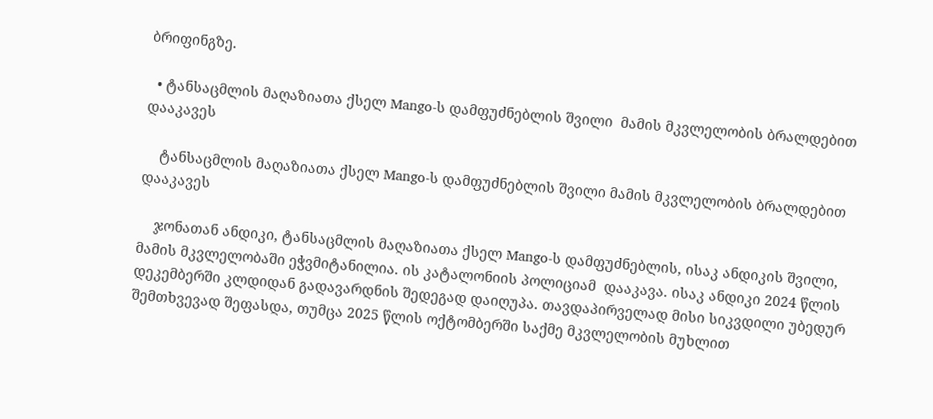ბრიფინგზე.

  • ტანსაცმლის მაღაზიათა ქსელ Mango-ს დამფუძნებლის შვილი  მამის მკვლელობის ბრალდებით დააკავეს

    ტანსაცმლის მაღაზიათა ქსელ Mango-ს დამფუძნებლის შვილი მამის მკვლელობის ბრალდებით დააკავეს

    ჯონათან ანდიკი, ტანსაცმლის მაღაზიათა ქსელ Mango-ს დამფუძნებლის, ისაკ ანდიკის შვილი, მამის მკვლელობაში ეჭვმიტანილია. ის კატალონიის პოლიციამ  დააკავა. ისაკ ანდიკი 2024 წლის დეკემბერში კლდიდან გადავარდნის შედეგად დაიღუპა. თავდაპირველად მისი სიკვდილი უბედურ შემთხვევად შეფასდა, თუმცა 2025 წლის ოქტომბერში საქმე მკვლელობის მუხლით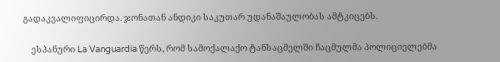გადაკვალიფიცირდა. ჯონათან ანდიკი საკუთარ უდანაშაულობას ამტკიცებს.

    ესპანური La Vanguardia წერს, რომ სამოქალაქო ტანსაცმელში ჩაცმულმა პოლიციელებმა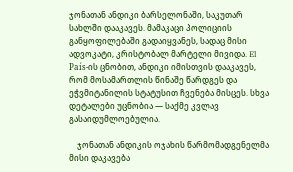ჯონათან ანდიკი ბარსელონაში, საკუთარ სახლში დააკავეს. მამაკაცი პოლიციის განყოფილებაში გადაიყვანეს, სადაც მისი ადვოკატი, კრისტობალ მარტელი მივიდა. El País-ის ცნობით, ანდიკი იმისთვის დააკავეს, რომ მოსამართლის წინაშე წარდგეს და ეჭვმიტანილის სტატუსით ჩვენება მისცეს. სხვა დეტალები უცნობია — საქმე კვლავ გასაიდუმლოებულია.

    ჯონათან ანდიკის ოჯახის წარმომადგენელმა მისი დაკავება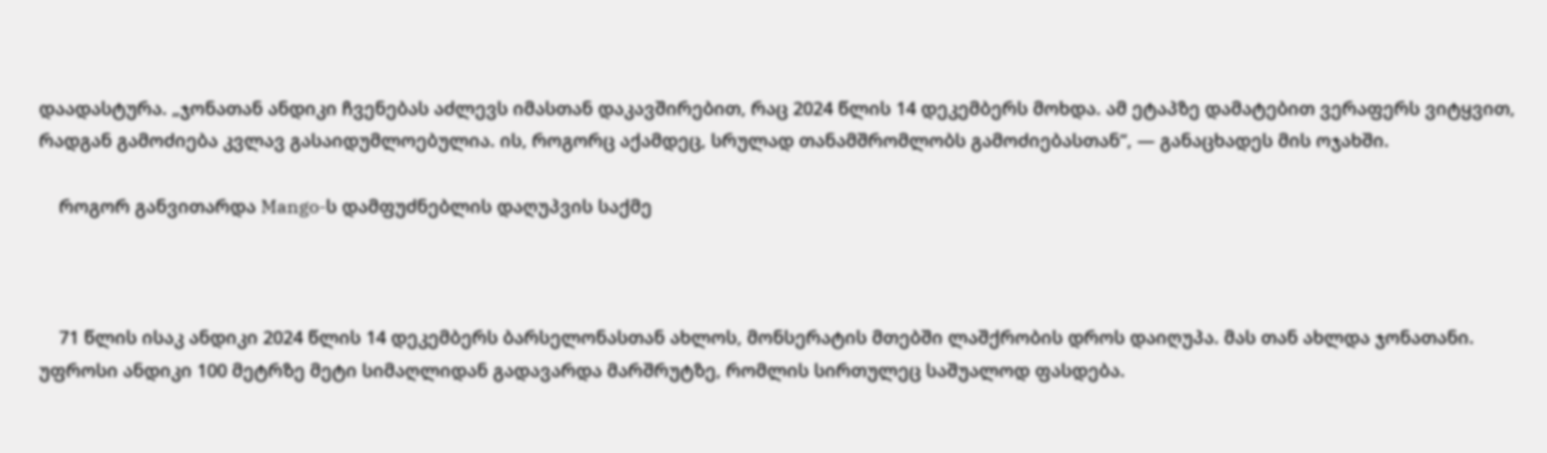დაადასტურა. „ჯონათან ანდიკი ჩვენებას აძლევს იმასთან დაკავშირებით, რაც 2024 წლის 14 დეკემბერს მოხდა. ამ ეტაპზე დამატებით ვერაფერს ვიტყვით, რადგან გამოძიება კვლავ გასაიდუმლოებულია. ის, როგორც აქამდეც, სრულად თანამშრომლობს გამოძიებასთან“, — განაცხადეს მის ოჯახში.

    როგორ განვითარდა Mango-ს დამფუძნებლის დაღუპვის საქმე



    71 წლის ისაკ ანდიკი 2024 წლის 14 დეკემბერს ბარსელონასთან ახლოს, მონსერატის მთებში ლაშქრობის დროს დაიღუპა. მას თან ახლდა ჯონათანი. უფროსი ანდიკი 100 მეტრზე მეტი სიმაღლიდან გადავარდა მარშრუტზე, რომლის სირთულეც საშუალოდ ფასდება.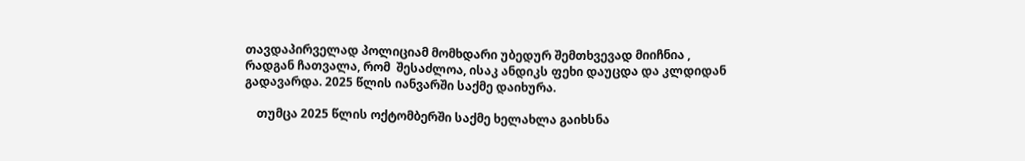თავდაპირველად პოლიციამ მომხდარი უბედურ შემთხვევად მიიჩნია , რადგან ჩათვალა, რომ  შესაძლოა, ისაკ ანდიკს ფეხი დაუცდა და კლდიდან გადავარდა. 2025 წლის იანვარში საქმე დაიხურა.

    თუმცა 2025 წლის ოქტომბერში საქმე ხელახლა გაიხსნა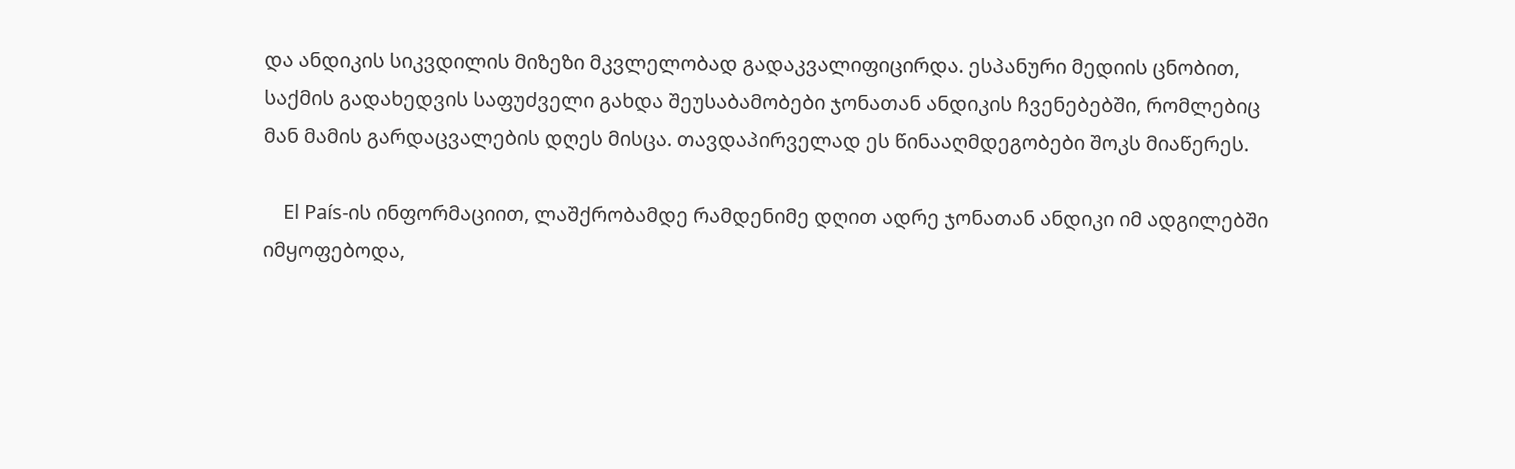და ანდიკის სიკვდილის მიზეზი მკვლელობად გადაკვალიფიცირდა. ესპანური მედიის ცნობით, საქმის გადახედვის საფუძველი გახდა შეუსაბამობები ჯონათან ანდიკის ჩვენებებში, რომლებიც მან მამის გარდაცვალების დღეს მისცა. თავდაპირველად ეს წინააღმდეგობები შოკს მიაწერეს.

    El País-ის ინფორმაციით, ლაშქრობამდე რამდენიმე დღით ადრე ჯონათან ანდიკი იმ ადგილებში იმყოფებოდა,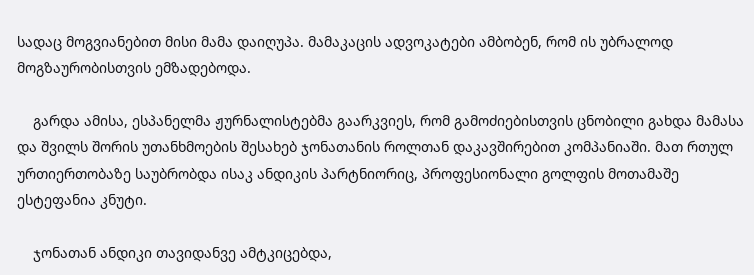სადაც მოგვიანებით მისი მამა დაიღუპა. მამაკაცის ადვოკატები ამბობენ, რომ ის უბრალოდ მოგზაურობისთვის ემზადებოდა.

    გარდა ამისა, ესპანელმა ჟურნალისტებმა გაარკვიეს, რომ გამოძიებისთვის ცნობილი გახდა მამასა და შვილს შორის უთანხმოების შესახებ ჯონათანის როლთან დაკავშირებით კომპანიაში. მათ რთულ ურთიერთობაზე საუბრობდა ისაკ ანდიკის პარტნიორიც, პროფესიონალი გოლფის მოთამაშე ესტეფანია კნუტი.

    ჯონათან ანდიკი თავიდანვე ამტკიცებდა,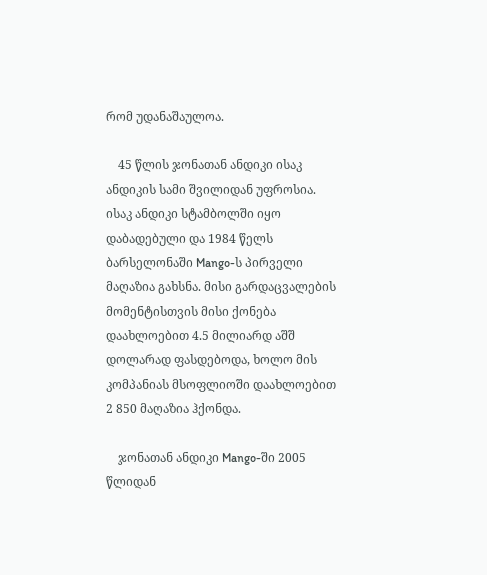რომ უდანაშაულოა.

    45 წლის ჯონათან ანდიკი ისაკ ანდიკის სამი შვილიდან უფროსია. ისაკ ანდიკი სტამბოლში იყო დაბადებული და 1984 წელს ბარსელონაში Mango-ს პირველი მაღაზია გახსნა. მისი გარდაცვალების მომენტისთვის მისი ქონება დაახლოებით 4.5 მილიარდ აშშ დოლარად ფასდებოდა, ხოლო მის კომპანიას მსოფლიოში დაახლოებით 2 850 მაღაზია ჰქონდა.

    ჯონათან ანდიკი Mango-ში 2005 წლიდან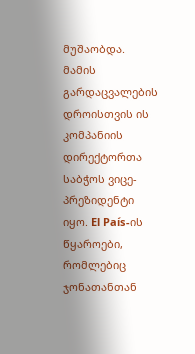მუშაობდა. მამის გარდაცვალების დროისთვის ის კომპანიის დირექტორთა საბჭოს ვიცე-პრეზიდენტი იყო. El País-ის წყაროები, რომლებიც ჯონათანთან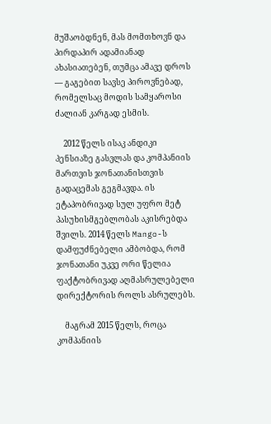მუშაობდნენ, მას მომთხოვნ და პირდაპირ ადამიანად ახასიათებენ, თუმცა ამავე დროს — გაგებით სავსე პიროვნებად, რომელსაც მოდის სამყაროსი ძალიან კარგად ესმის.

    2012 წელს ისაკ ანდიკი პენსიაზე გასვლას და კომპანიის მართვის ჯონათანისთვის გადაცემას გეგმავდა. ის ეტაპობრივად სულ უფრო მეტ პასუხისმგებლობას აკისრებდა შვილს. 2014 წელს Mango-ს დამფუძნებელი ამბობდა, რომ ჯონათანი უკვე ორი წელია ფაქტობრივად აღმასრულებელი დირექტორის როლს ასრულებს.

    მაგრამ 2015 წელს, როცა კომპანიის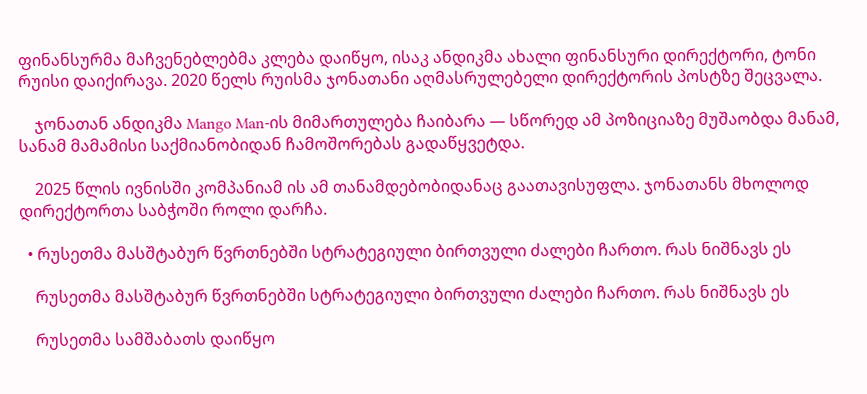ფინანსურმა მაჩვენებლებმა კლება დაიწყო, ისაკ ანდიკმა ახალი ფინანსური დირექტორი, ტონი რუისი დაიქირავა. 2020 წელს რუისმა ჯონათანი აღმასრულებელი დირექტორის პოსტზე შეცვალა.

    ჯონათან ანდიკმა Mango Man-ის მიმართულება ჩაიბარა — სწორედ ამ პოზიციაზე მუშაობდა მანამ, სანამ მამამისი საქმიანობიდან ჩამოშორებას გადაწყვეტდა.

    2025 წლის ივნისში კომპანიამ ის ამ თანამდებობიდანაც გაათავისუფლა. ჯონათანს მხოლოდ დირექტორთა საბჭოში როლი დარჩა.

  • რუსეთმა მასშტაბურ წვრთნებში სტრატეგიული ბირთვული ძალები ჩართო. რას ნიშნავს ეს

    რუსეთმა მასშტაბურ წვრთნებში სტრატეგიული ბირთვული ძალები ჩართო. რას ნიშნავს ეს

    რუსეთმა სამშაბათს დაიწყო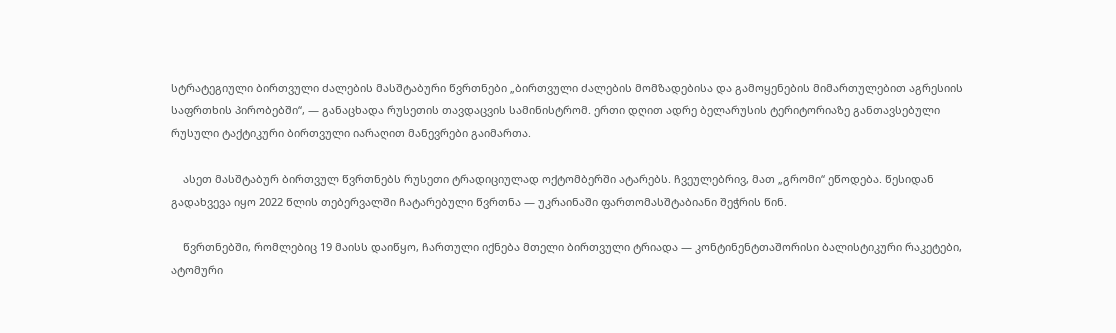სტრატეგიული ბირთვული ძალების მასშტაბური წვრთნები „ბირთვული ძალების მომზადებისა და გამოყენების მიმართულებით აგრესიის საფრთხის პირობებში“, — განაცხადა რუსეთის თავდაცვის სამინისტრომ. ერთი დღით ადრე ბელარუსის ტერიტორიაზე განთავსებული რუსული ტაქტიკური ბირთვული იარაღით მანევრები გაიმართა.

    ასეთ მასშტაბურ ბირთვულ წვრთნებს რუსეთი ტრადიციულად ოქტომბერში ატარებს. ჩვეულებრივ, მათ „გრომი“ ეწოდება. წესიდან გადახვევა იყო 2022 წლის თებერვალში ჩატარებული წვრთნა — უკრაინაში ფართომასშტაბიანი შეჭრის წინ.

    წვრთნებში, რომლებიც 19 მაისს დაიწყო, ჩართული იქნება მთელი ბირთვული ტრიადა — კონტინენტთაშორისი ბალისტიკური რაკეტები, ატომური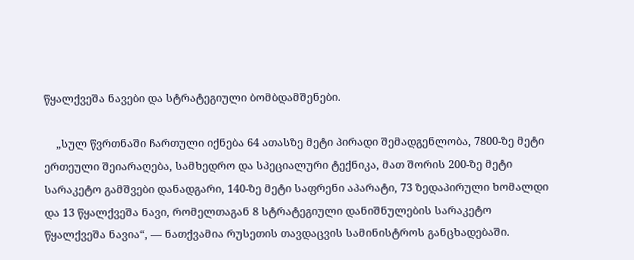წყალქვეშა ნავები და სტრატეგიული ბომბდამშენები.

    „სულ წვრთნაში ჩართული იქნება 64 ათასზე მეტი პირადი შემადგენლობა, 7800-ზე მეტი ერთეული შეიარაღება, სამხედრო და სპეციალური ტექნიკა, მათ შორის 200-ზე მეტი სარაკეტო გამშვები დანადგარი, 140-ზე მეტი საფრენი აპარატი, 73 ზედაპირული ხომალდი და 13 წყალქვეშა ნავი, რომელთაგან 8 სტრატეგიული დანიშნულების სარაკეტო წყალქვეშა ნავია“, — ნათქვამია რუსეთის თავდაცვის სამინისტროს განცხადებაში.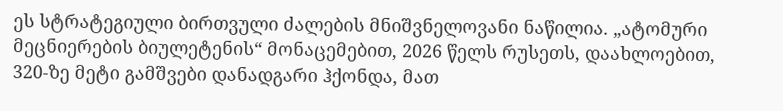ეს სტრატეგიული ბირთვული ძალების მნიშვნელოვანი ნაწილია. „ატომური მეცნიერების ბიულეტენის“ მონაცემებით, 2026 წელს რუსეთს, დაახლოებით, 320-ზე მეტი გამშვები დანადგარი ჰქონდა, მათ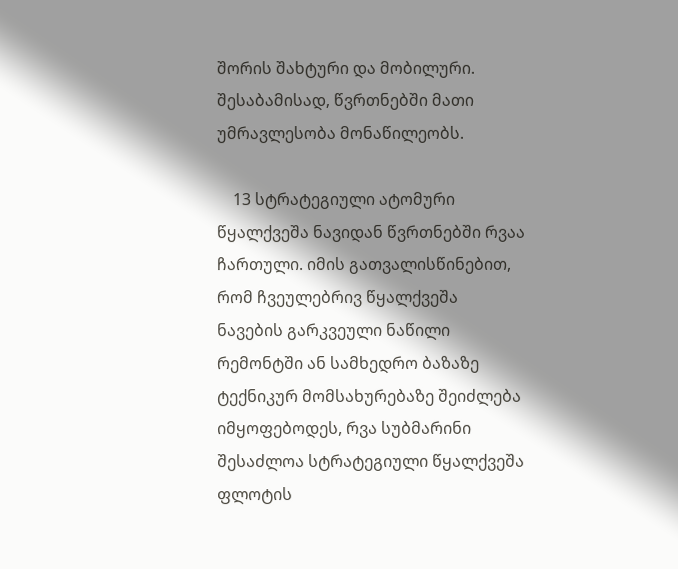შორის შახტური და მობილური. შესაბამისად, წვრთნებში მათი უმრავლესობა მონაწილეობს.

    13 სტრატეგიული ატომური წყალქვეშა ნავიდან წვრთნებში რვაა ჩართული. იმის გათვალისწინებით, რომ ჩვეულებრივ წყალქვეშა ნავების გარკვეული ნაწილი რემონტში ან სამხედრო ბაზაზე ტექნიკურ მომსახურებაზე შეიძლება იმყოფებოდეს, რვა სუბმარინი შესაძლოა სტრატეგიული წყალქვეშა ფლოტის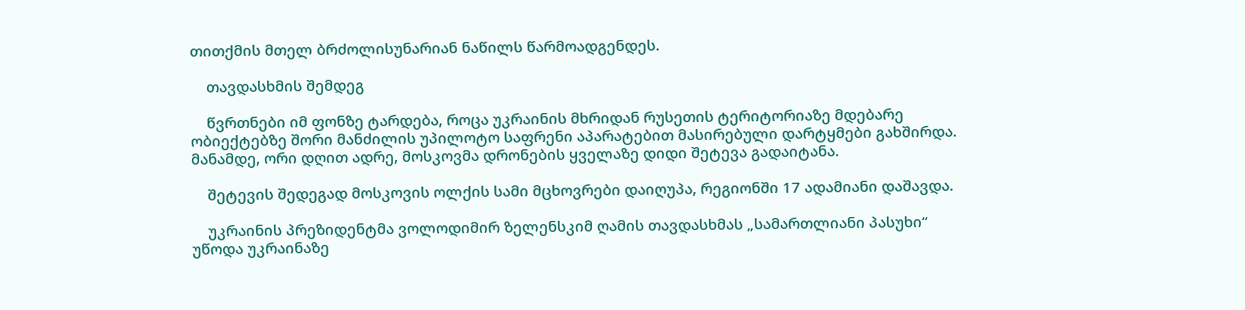თითქმის მთელ ბრძოლისუნარიან ნაწილს წარმოადგენდეს.

    თავდასხმის შემდეგ

    წვრთნები იმ ფონზე ტარდება, როცა უკრაინის მხრიდან რუსეთის ტერიტორიაზე მდებარე ობიექტებზე შორი მანძილის უპილოტო საფრენი აპარატებით მასირებული დარტყმები გახშირდა. მანამდე, ორი დღით ადრე, მოსკოვმა დრონების ყველაზე დიდი შეტევა გადაიტანა.

    შეტევის შედეგად მოსკოვის ოლქის სამი მცხოვრები დაიღუპა, რეგიონში 17 ადამიანი დაშავდა.

    უკრაინის პრეზიდენტმა ვოლოდიმირ ზელენსკიმ ღამის თავდასხმას „სამართლიანი პასუხი“ უწოდა უკრაინაზე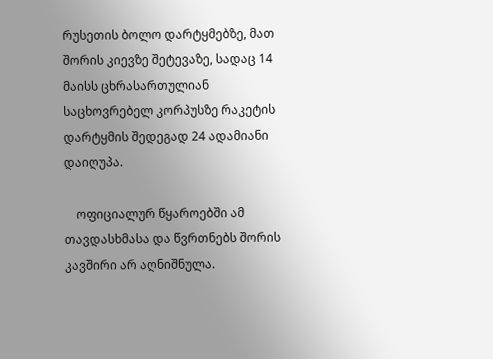რუსეთის ბოლო დარტყმებზე, მათ შორის კიევზე შეტევაზე, სადაც 14 მაისს ცხრასართულიან საცხოვრებელ კორპუსზე რაკეტის დარტყმის შედეგად 24 ადამიანი დაიღუპა.

    ოფიციალურ წყაროებში ამ თავდასხმასა და წვრთნებს შორის კავშირი არ აღნიშნულა.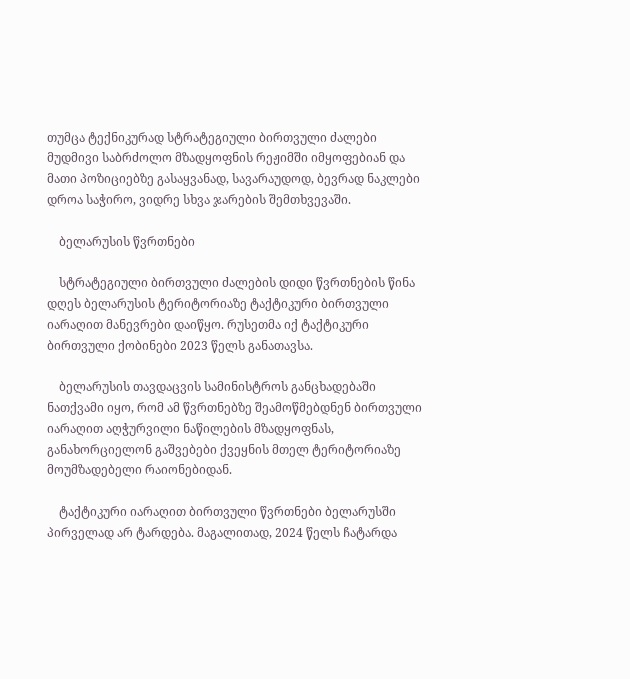თუმცა ტექნიკურად სტრატეგიული ბირთვული ძალები მუდმივი საბრძოლო მზადყოფნის რეჟიმში იმყოფებიან და მათი პოზიციებზე გასაყვანად, სავარაუდოდ, ბევრად ნაკლები დროა საჭირო, ვიდრე სხვა ჯარების შემთხვევაში.

    ბელარუსის წვრთნები

    სტრატეგიული ბირთვული ძალების დიდი წვრთნების წინა დღეს ბელარუსის ტერიტორიაზე ტაქტიკური ბირთვული იარაღით მანევრები დაიწყო. რუსეთმა იქ ტაქტიკური ბირთვული ქობინები 2023 წელს განათავსა.

    ბელარუსის თავდაცვის სამინისტროს განცხადებაში ნათქვამი იყო, რომ ამ წვრთნებზე შეამოწმებდნენ ბირთვული იარაღით აღჭურვილი ნაწილების მზადყოფნას, განახორციელონ გაშვებები ქვეყნის მთელ ტერიტორიაზე მოუმზადებელი რაიონებიდან.

    ტაქტიკური იარაღით ბირთვული წვრთნები ბელარუსში პირველად არ ტარდება. მაგალითად, 2024 წელს ჩატარდა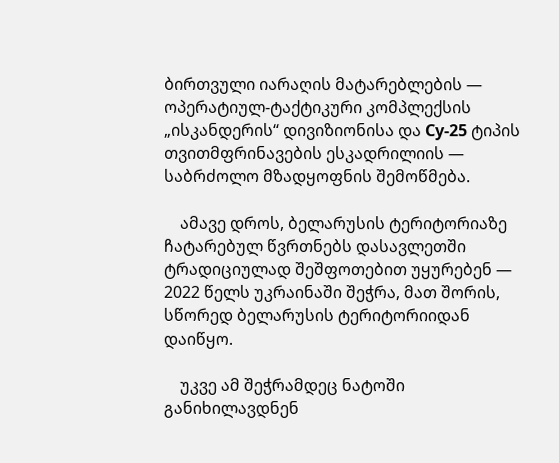ბირთვული იარაღის მატარებლების — ოპერატიულ-ტაქტიკური კომპლექსის „ისკანდერის“ დივიზიონისა და Су-25 ტიპის თვითმფრინავების ესკადრილიის — საბრძოლო მზადყოფნის შემოწმება.

    ამავე დროს, ბელარუსის ტერიტორიაზე ჩატარებულ წვრთნებს დასავლეთში ტრადიციულად შეშფოთებით უყურებენ — 2022 წელს უკრაინაში შეჭრა, მათ შორის, სწორედ ბელარუსის ტერიტორიიდან დაიწყო.

    უკვე ამ შეჭრამდეც ნატოში განიხილავდნენ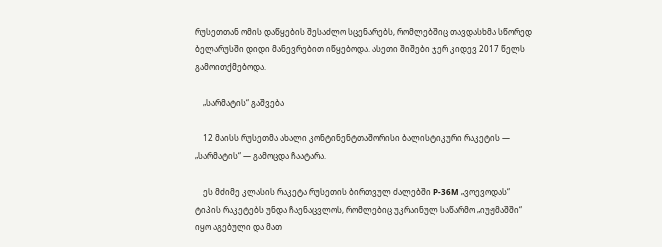რუსეთთან ომის დაწყების შესაძლო სცენარებს, რომლებშიც თავდასხმა სწორედ ბელარუსში დიდი მანევრებით იწყებოდა. ასეთი შიშები ჯერ კიდევ 2017 წელს გამოითქმებოდა.

    „სარმატის“ გაშვება

    12 მაისს რუსეთმა ახალი კონტინენტთაშორისი ბალისტიკური რაკეტის — „სარმატის“ — გამოცდა ჩაატარა.

    ეს მძიმე კლასის რაკეტა რუსეთის ბირთვულ ძალებში Р-36М „ვოევოდას“ ტიპის რაკეტებს უნდა ჩაენაცვლოს, რომლებიც უკრაინულ საწარმო „იუჟმაშში“ იყო აგებული და მათ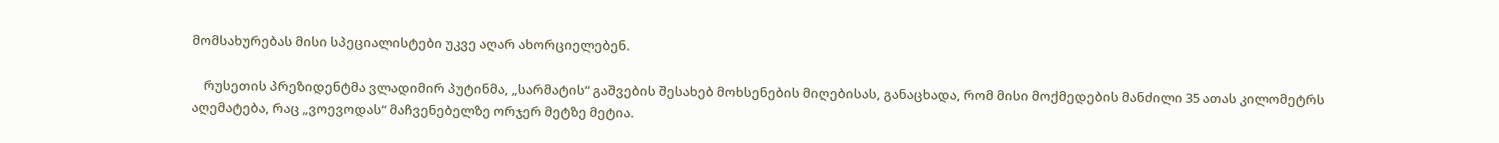მომსახურებას მისი სპეციალისტები უკვე აღარ ახორციელებენ.

    რუსეთის პრეზიდენტმა ვლადიმირ პუტინმა, „სარმატის“ გაშვების შესახებ მოხსენების მიღებისას, განაცხადა, რომ მისი მოქმედების მანძილი 35 ათას კილომეტრს აღემატება, რაც „ვოევოდას“ მაჩვენებელზე ორჯერ მეტზე მეტია.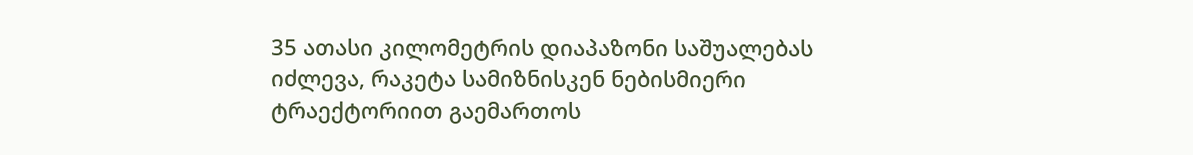35 ათასი კილომეტრის დიაპაზონი საშუალებას იძლევა, რაკეტა სამიზნისკენ ნებისმიერი ტრაექტორიით გაემართოს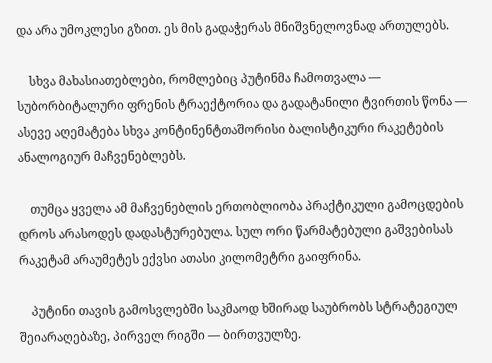და არა უმოკლესი გზით. ეს მის გადაჭერას მნიშვნელოვნად ართულებს.

    სხვა მახასიათებლები, რომლებიც პუტინმა ჩამოთვალა — სუბორბიტალური ფრენის ტრაექტორია და გადატანილი ტვირთის წონა — ასევე აღემატება სხვა კონტინენტთაშორისი ბალისტიკური რაკეტების ანალოგიურ მაჩვენებლებს.

    თუმცა ყველა ამ მაჩვენებლის ერთობლიობა პრაქტიკული გამოცდების დროს არასოდეს დადასტურებულა. სულ ორი წარმატებული გაშვებისას რაკეტამ არაუმეტეს ექვსი ათასი კილომეტრი გაიფრინა.

    პუტინი თავის გამოსვლებში საკმაოდ ხშირად საუბრობს სტრატეგიულ შეიარაღებაზე, პირველ რიგში — ბირთვულზე.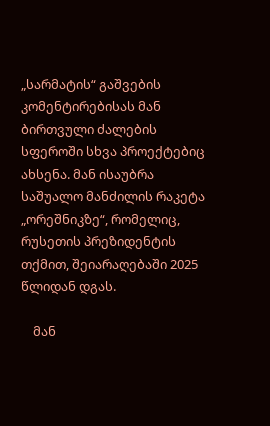„სარმატის“ გაშვების კომენტირებისას მან ბირთვული ძალების სფეროში სხვა პროექტებიც ახსენა. მან ისაუბრა საშუალო მანძილის რაკეტა „ორეშნიკზე“, რომელიც, რუსეთის პრეზიდენტის თქმით, შეიარაღებაში 2025 წლიდან დგას.

    მან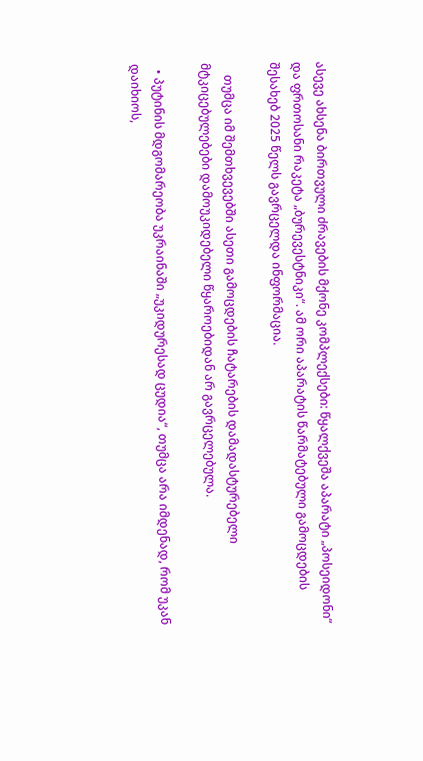ასევე ახსენა ბირთვული ძრავების მქონე კომპლექსები: წყალქვეშა აპარატი „პოსეიდონი“ და ფრთოსანი რაკეტა „ბურევესტნიკი“. ამ ორი აპარატის წარმატებული გამოცდების შესახებ 2025 წელს გავრცელდა ინფორმაცია.

    თუმცა იმ შემთხვევებში ასეთი გამოცდების ჩატარების დამადასტურებელი მტკიცებულებები დამოუკიდებელი წყაროებიდან არ გავრცელებულა.

  • პუტინის მდგომარეობა უკრაინაში „უკიდურესად ცუდია“, თუმცა არა იმდენად, რომ უკან დაიხიოს,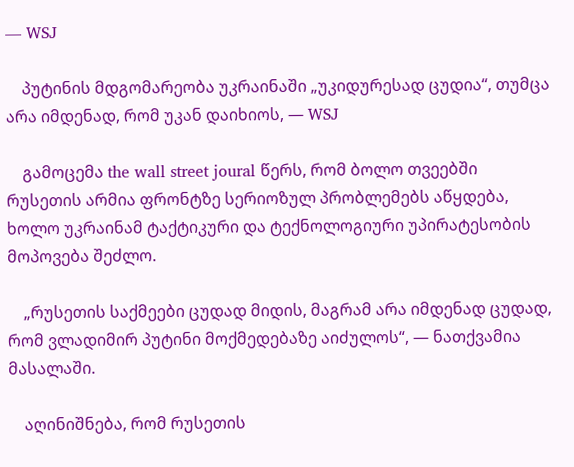— WSJ

    პუტინის მდგომარეობა უკრაინაში „უკიდურესად ცუდია“, თუმცა არა იმდენად, რომ უკან დაიხიოს, — WSJ

    გამოცემა the wall street joural წერს, რომ ბოლო თვეებში რუსეთის არმია ფრონტზე სერიოზულ პრობლემებს აწყდება, ხოლო უკრაინამ ტაქტიკური და ტექნოლოგიური უპირატესობის მოპოვება შეძლო.

    „რუსეთის საქმეები ცუდად მიდის, მაგრამ არა იმდენად ცუდად, რომ ვლადიმირ პუტინი მოქმედებაზე აიძულოს“, — ნათქვამია მასალაში.

    აღინიშნება, რომ რუსეთის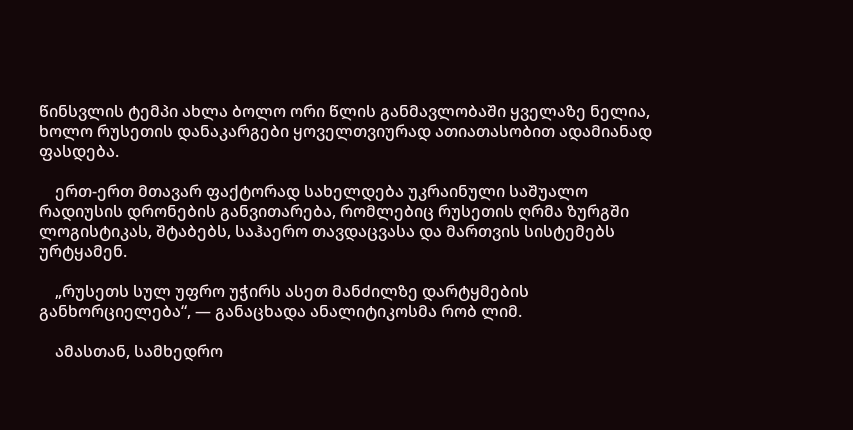წინსვლის ტემპი ახლა ბოლო ორი წლის განმავლობაში ყველაზე ნელია, ხოლო რუსეთის დანაკარგები ყოველთვიურად ათიათასობით ადამიანად ფასდება.

    ერთ-ერთ მთავარ ფაქტორად სახელდება უკრაინული საშუალო რადიუსის დრონების განვითარება, რომლებიც რუსეთის ღრმა ზურგში ლოგისტიკას, შტაბებს, საჰაერო თავდაცვასა და მართვის სისტემებს ურტყამენ.

    „რუსეთს სულ უფრო უჭირს ასეთ მანძილზე დარტყმების განხორციელება“, — განაცხადა ანალიტიკოსმა რობ ლიმ.

    ამასთან, სამხედრო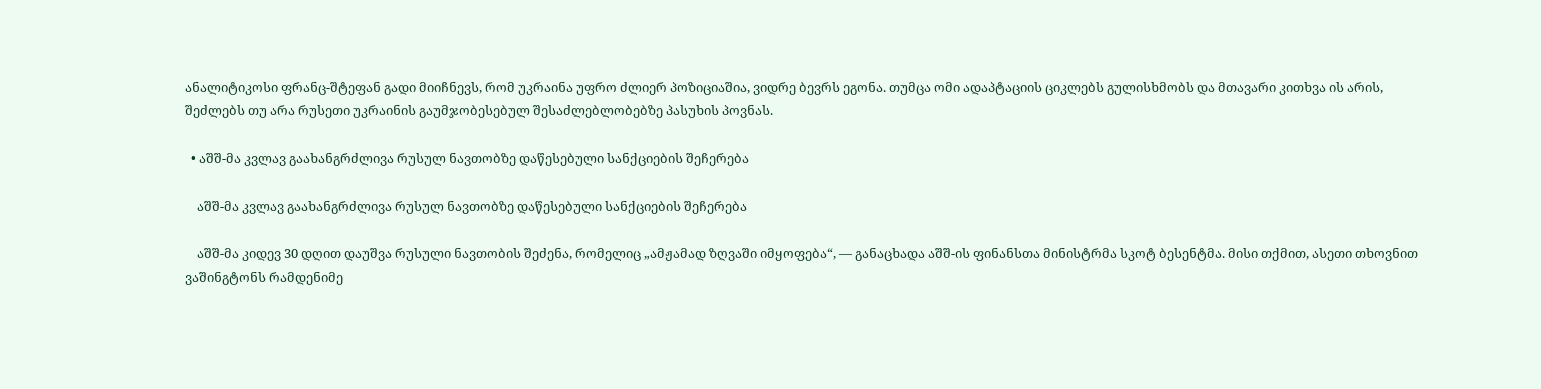ანალიტიკოსი ფრანც-შტეფან გადი მიიჩნევს, რომ უკრაინა უფრო ძლიერ პოზიციაშია, ვიდრე ბევრს ეგონა. თუმცა ომი ადაპტაციის ციკლებს გულისხმობს და მთავარი კითხვა ის არის, შეძლებს თუ არა რუსეთი უკრაინის გაუმჯობესებულ შესაძლებლობებზე პასუხის პოვნას.

  • აშშ-მა კვლავ გაახანგრძლივა რუსულ ნავთობზე დაწესებული სანქციების შეჩერება

    აშშ-მა კვლავ გაახანგრძლივა რუსულ ნავთობზე დაწესებული სანქციების შეჩერება

    აშშ-მა კიდევ 30 დღით დაუშვა რუსული ნავთობის შეძენა, რომელიც „ამჟამად ზღვაში იმყოფება“, — განაცხადა აშშ-ის ფინანსთა მინისტრმა სკოტ ბესენტმა. მისი თქმით, ასეთი თხოვნით ვაშინგტონს რამდენიმე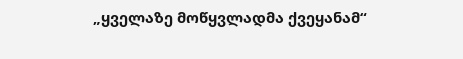„ყველაზე მოწყვლადმა ქვეყანამ“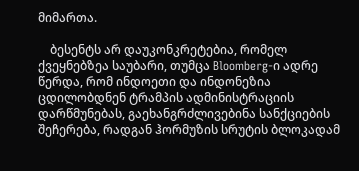მიმართა.

    ბესენტს არ დაუკონკრეტებია, რომელ ქვეყნებზეა საუბარი, თუმცა Bloomberg-ი ადრე წერდა, რომ ინდოეთი და ინდონეზია ცდილობდნენ ტრამპის ადმინისტრაციის დარწმუნებას, გაეხანგრძლივებინა სანქციების შეჩერება, რადგან ჰორმუზის სრუტის ბლოკადამ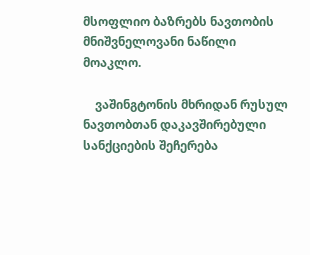მსოფლიო ბაზრებს ნავთობის მნიშვნელოვანი ნაწილი მოაკლო.

    ვაშინგტონის მხრიდან რუსულ ნავთობთან დაკავშირებული სანქციების შეჩერება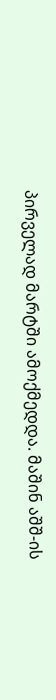პირველად მარტში ამოქმედდა. მაშინ აშშ-ის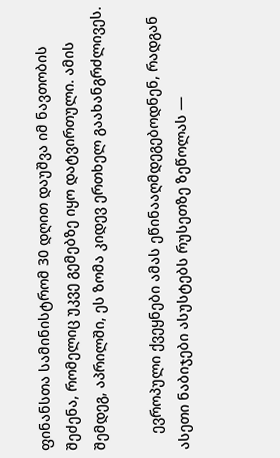ფინანსთა სამინისტრომ 30 დღით დაუშვა იმ ნავთობის შეძენა, რომელიც უკვე გემებზე იყო დატვირთული. ამის შემდეგ, აპრილში, ეს ზომა კიდევ ერთხელ გაახანგრძლივეს.

    ევროპული ქვეყნები ამას ეწინააღმდეგებოდნენ, რადგან ასეთი ნაბიჯები ასუსტებს რუსეთზე ზეწოლას —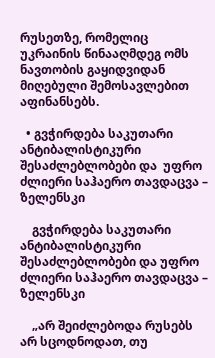რუსეთზე, რომელიც უკრაინის წინააღმდეგ ომს ნავთობის გაყიდვიდან მიღებული შემოსავლებით აფინანსებს.

  • გვჭირდება საკუთარი ანტიბალისტიკური შესაძლებლობები და  უფრო ძლიერი საჰაერო თავდაცვა – ზელენსკი

    გვჭირდება საკუთარი ანტიბალისტიკური შესაძლებლობები და უფრო ძლიერი საჰაერო თავდაცვა – ზელენსკი

    „არ შეიძლებოდა რუსებს არ სცოდნოდათ, თუ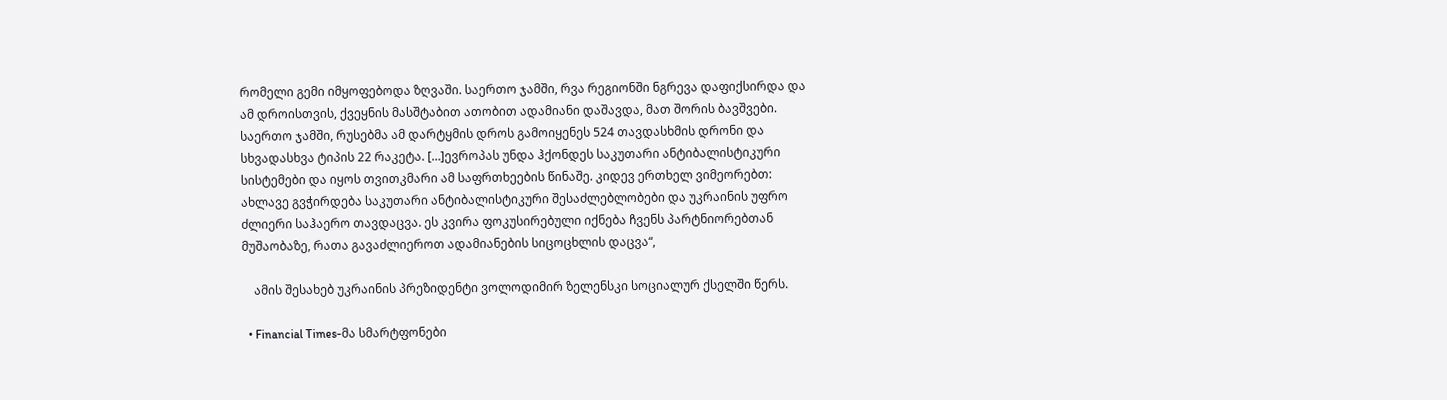რომელი გემი იმყოფებოდა ზღვაში. საერთო ჯამში, რვა რეგიონში ნგრევა დაფიქსირდა და ამ დროისთვის, ქვეყნის მასშტაბით ათობით ადამიანი დაშავდა, მათ შორის ბავშვები. საერთო ჯამში, რუსებმა ამ დარტყმის დროს გამოიყენეს 524 თავდასხმის დრონი და სხვადასხვა ტიპის 22 რაკეტა. […]ევროპას უნდა ჰქონდეს საკუთარი ანტიბალისტიკური სისტემები და იყოს თვითკმარი ამ საფრთხეების წინაშე. კიდევ ერთხელ ვიმეორებთ: ახლავე გვჭირდება საკუთარი ანტიბალისტიკური შესაძლებლობები და უკრაინის უფრო ძლიერი საჰაერო თავდაცვა. ეს კვირა ფოკუსირებული იქნება ჩვენს პარტნიორებთან მუშაობაზე, რათა გავაძლიეროთ ადამიანების სიცოცხლის დაცვა“,

    ამის შესახებ უკრაინის პრეზიდენტი ვოლოდიმირ ზელენსკი სოციალურ ქსელში წერს.

  • Financial Times-მა სმარტფონები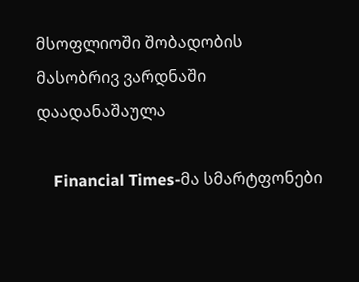მსოფლიოში შობადობის მასობრივ ვარდნაში დაადანაშაულა

    Financial Times-მა სმარტფონები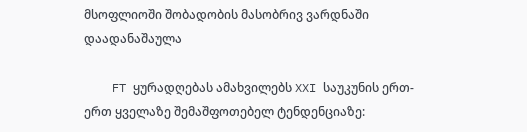მსოფლიოში შობადობის მასობრივ ვარდნაში დაადანაშაულა

    FT ყურადღებას ამახვილებს XXI საუკუნის ერთ-ერთ ყველაზე შემაშფოთებელ ტენდენციაზე: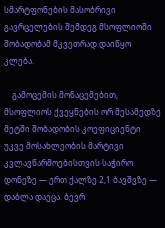სმარტფონების მასობრივი გავრცელების შემდეგ მსოფლიოში შობადობამ მკვეთრად დაიწყო კლება.

    გამოცემის მონაცემებით, მსოფლიოს ქვეყნების ორ მესამედზე მეტში შობადობის კოეფიციენტი უკვე მოსახლეობის მარტივი კვლავწარმოებისთვის საჭირო დონეზე — ერთ ქალზე 2,1 ბავშვზე — დაბლა დაეცა. ბევრ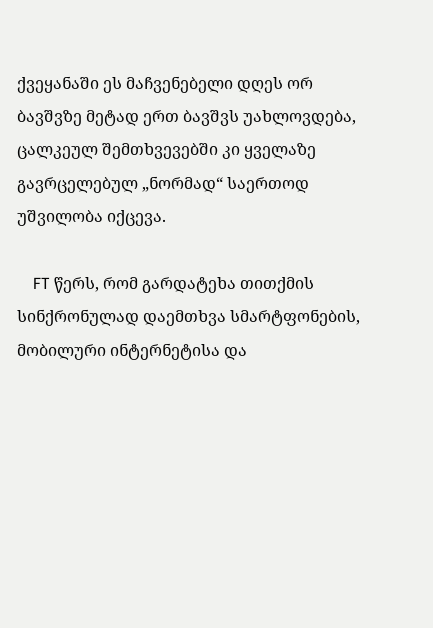ქვეყანაში ეს მაჩვენებელი დღეს ორ ბავშვზე მეტად ერთ ბავშვს უახლოვდება, ცალკეულ შემთხვევებში კი ყველაზე გავრცელებულ „ნორმად“ საერთოდ უშვილობა იქცევა.

    FT წერს, რომ გარდატეხა თითქმის სინქრონულად დაემთხვა სმარტფონების, მობილური ინტერნეტისა და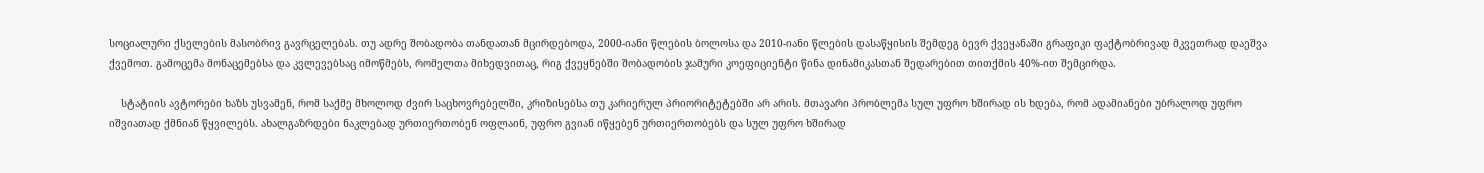სოციალური ქსელების მასობრივ გავრცელებას. თუ ადრე შობადობა თანდათან მცირდებოდა, 2000-იანი წლების ბოლოსა და 2010-იანი წლების დასაწყისის შემდეგ ბევრ ქვეყანაში გრაფიკი ფაქტობრივად მკვეთრად დაეშვა ქვემოთ. გამოცემა მონაცემებსა და კვლევებსაც იმოწმებს, რომელთა მიხედვითაც, რიგ ქვეყნებში შობადობის ჯამური კოეფიციენტი წინა დინამიკასთან შედარებით თითქმის 40%-ით შემცირდა.

    სტატიის ავტორები ხაზს უსვამენ, რომ საქმე მხოლოდ ძვირ საცხოვრებელში, კრიზისებსა თუ კარიერულ პრიორიტეტებში არ არის. მთავარი პრობლემა სულ უფრო ხშირად ის ხდება, რომ ადამიანები უბრალოდ უფრო იშვიათად ქმნიან წყვილებს. ახალგაზრდები ნაკლებად ურთიერთობენ ოფლაინ, უფრო გვიან იწყებენ ურთიერთობებს და სულ უფრო ხშირად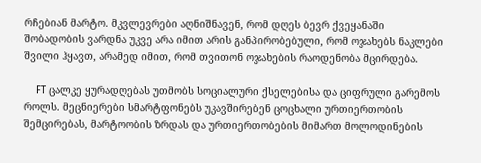რჩებიან მარტო. მკვლევრები აღნიშნავენ, რომ დღეს ბევრ ქვეყანაში შობადობის ვარდნა უკვე არა იმით არის განპირობებული, რომ ოჯახებს ნაკლები შვილი ჰყავთ, არამედ იმით, რომ თვითონ ოჯახების რაოდენობა მცირდება.

    FT ცალკე ყურადღებას უთმობს სოციალური ქსელებისა და ციფრული გარემოს როლს. მეცნიერები სმარტფონებს უკავშირებენ ცოცხალი ურთიერთობის შემცირებას, მარტოობის ზრდას და ურთიერთობების მიმართ მოლოდინების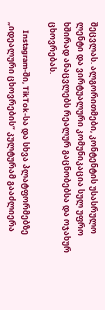შეცვლას. ალგორითმები, კონტენტის უსასრულო ლენტი და ვირტუალური კომუნიკაცია სულ უფრო ხშირად ანაცვლებს რეალურ გაცნობებსა და ოჯახურ ცხოვრებას.

    Instagram-ში, TikTok-სა და სხვა პლატფორმებზე „იდეალური ცხოვრების“ კულტურამ გააძლიერა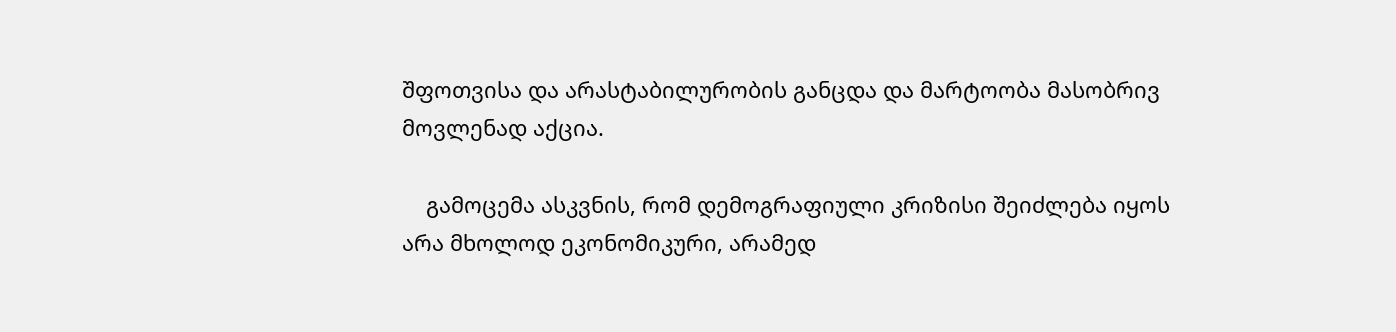შფოთვისა და არასტაბილურობის განცდა და მარტოობა მასობრივ მოვლენად აქცია.

    გამოცემა ასკვნის, რომ დემოგრაფიული კრიზისი შეიძლება იყოს არა მხოლოდ ეკონომიკური, არამედ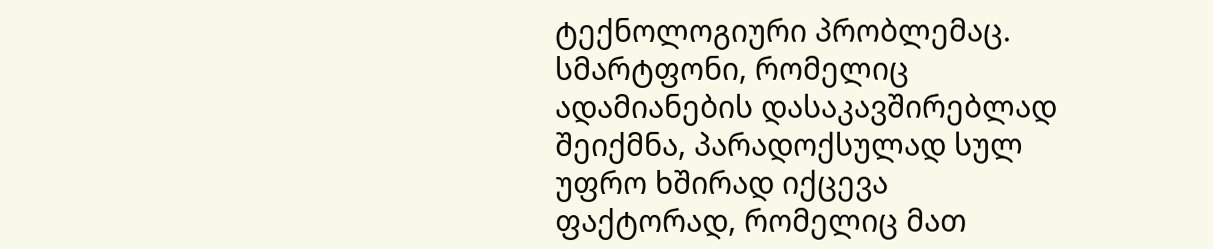ტექნოლოგიური პრობლემაც. სმარტფონი, რომელიც ადამიანების დასაკავშირებლად შეიქმნა, პარადოქსულად სულ უფრო ხშირად იქცევა ფაქტორად, რომელიც მათ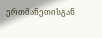ერთმანეთისგან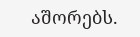აშორებს.